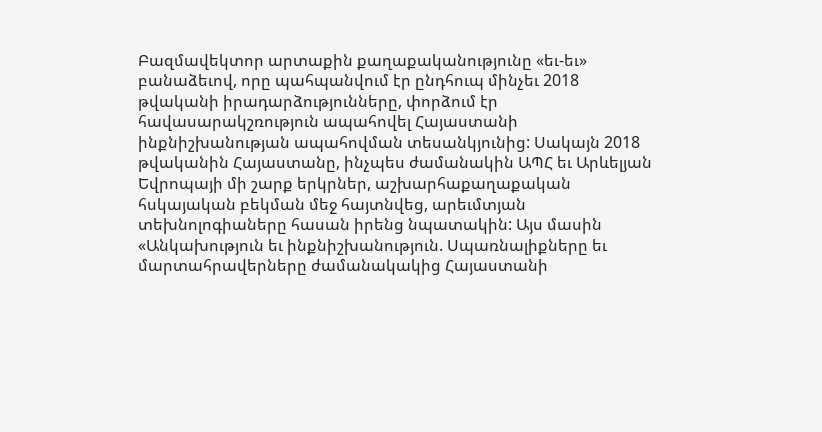Բազմավեկտոր արտաքին քաղաքականությունը «եւ-եւ» բանաձեւով, որը պահպանվում էր ընդհուպ մինչեւ 2018 թվականի իրադարձությունները, փորձում էր հավասարակշռություն ապահովել Հայաստանի ինքնիշխանության ապահովման տեսանկյունից: Սակայն 2018 թվականին Հայաստանը, ինչպես ժամանակին ԱՊՀ եւ Արևելյան Եվրոպայի մի շարք երկրներ, աշխարհաքաղաքական հսկայական բեկման մեջ հայտնվեց, արեւմտյան տեխնոլոգիաները հասան իրենց նպատակին: Այս մասին «Անկախություն եւ ինքնիշխանություն. Սպառնալիքները եւ մարտահրավերները ժամանակակից Հայաստանի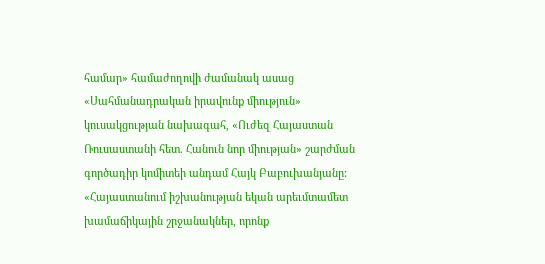համար» համաժողովի ժամանակ ասաց «Սահմանադրական իրավունք միություն» կուսակցության նախագահ, «Ուժեզ Հայաստան Ռուսաստանի հետ. Հանուն նոր միության» շարժման գործադիր կոմիտեի անդամ Հայկ Բաբուխանյանը:
«Հայաստանում իշխանության եկան արեւմտամետ խամաճիկային շրջանակներ, որոնք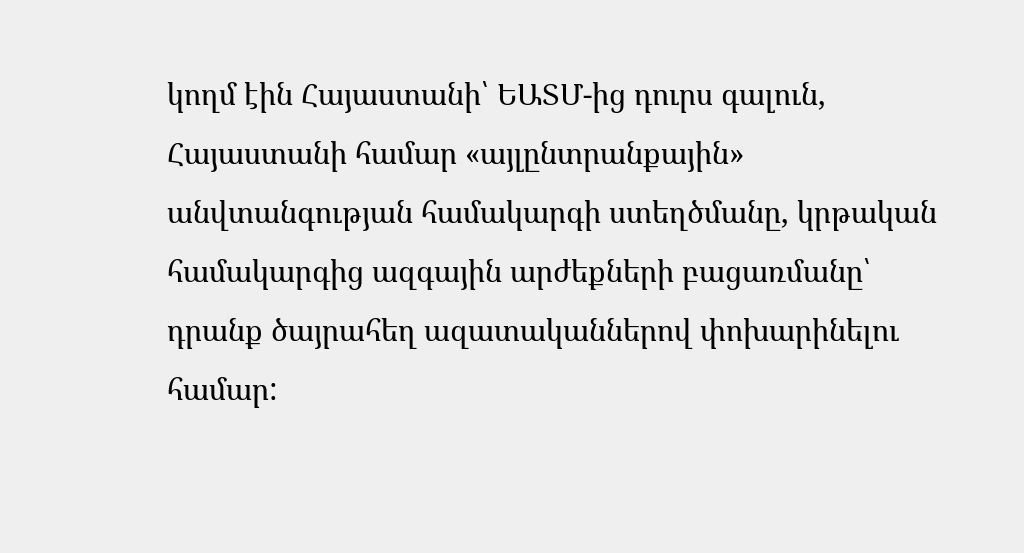կողմ էին Հայաստանի՝ ԵԱՏՄ-ից դուրս գալուն, Հայաստանի համար «այլընտրանքային» անվտանգության համակարգի ստեղծմանը, կրթական համակարգից ազգային արժեքների բացառմանը՝ դրանք ծայրահեղ ազատականներով փոխարինելու համար: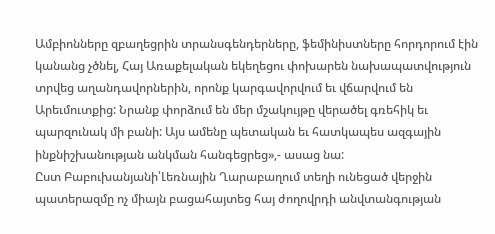Ամբիոնները զբաղեցրին տրանսգենդերները, ֆեմինիստները հորդորում էին կանանց չծնել, Հայ Առաքելական եկեղեցու փոխարեն նախապատվություն տրվեց աղանդավորներին, որոնք կարգավորվում եւ վճարվում են Արեւմուտքից: Նրանք փորձում են մեր մշակույթը վերածել գռեհիկ եւ պարզունակ մի բանի: Այս ամենը պետական եւ հատկապես ազգային ինքնիշխանության անկման հանգեցրեց»,- ասաց նա:
Ըստ Բաբուխանյանի՝Լեռնային Ղարաբաղում տեղի ունեցած վերջին պատերազմը ոչ միայն բացահայտեց հայ ժողովրդի անվտանգության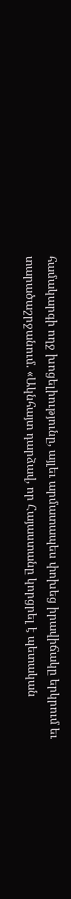համակարգի ողջ խոցելիությունը, այլեւ արմատապես փոխեց իրավիճակը երկրում եւ տարածաշրջանում. «Ակնհայտ դարձավ, որ Հայաստանը կորցրել է պետական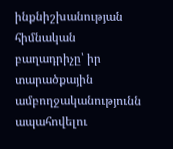ինքնիշխանության հիմնական բաղադրիչը՝ իր տարածքային ամբողջականությունն ապահովելու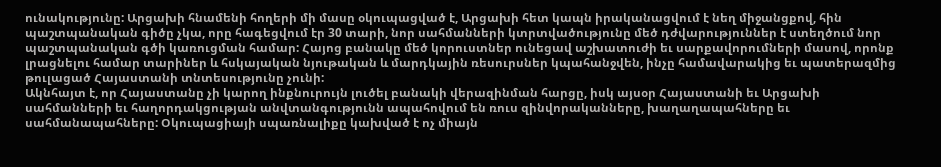ունակությունը: Արցախի հնամենի հողերի մի մասը օկուպացված է, Արցախի հետ կապն իրականացվում է նեղ միջանցքով, հին պաշտպանական գիծը չկա, որը հագեցվում էր 30 տարի, նոր սահմանների կտրտվածությունը մեծ դժվարություններ է ստեղծում նոր պաշտպանական գծի կառուցման համար: Հայոց բանակը մեծ կորուստներ ունեցավ աշխատուժի եւ սարքավորումների մասով, որոնք լրացնելու համար տարիներ և հսկայական նյութական և մարդկային ռեսուրսներ կպահանջվեն, ինչը համավարակից եւ պատերազմից թուլացած Հայաստանի տնտեսությունը չունի:
Ակնհայտ է, որ Հայաստանը չի կարող ինքնուրույն լուծել բանակի վերազինման հարցը, իսկ այսօր Հայաստանի եւ Արցախի սահմանների եւ հաղորդակցության անվտանգությունն ապահովում են ռուս զինվորականները, խաղաղապահները եւ սահմանապահները: Օկուպացիայի սպառնալիքը կախված է ոչ միայն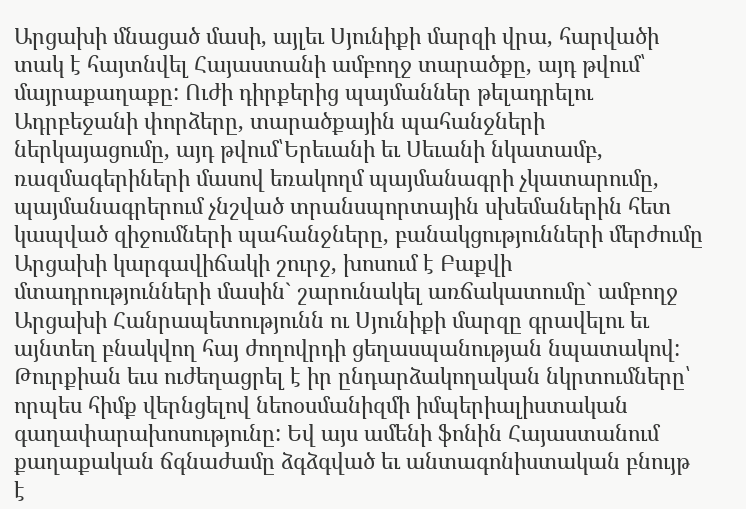Արցախի մնացած մասի, այլեւ Սյունիքի մարզի վրա, հարվածի տակ է հայտնվել Հայաստանի ամբողջ տարածքը, այդ թվում՝ մայրաքաղաքը: Ուժի դիրքերից պայմաններ թելադրելու Ադրբեջանի փորձերը, տարածքային պահանջների ներկայացումը, այդ թվում՝Երեւանի եւ Սեւանի նկատամբ, ռազմագերիների մասով եռակողմ պայմանագրի չկատարումը, պայմանագրերում չնշված տրանսպորտային սխեմաներին հետ կապված զիջումների պահանջները, բանակցությունների մերժումը Արցախի կարգավիճակի շուրջ, խոսում է Բաքվի մտադրությունների մասին` շարունակել առճակատումը` ամբողջ Արցախի Հանրապետությունն ու Սյունիքի մարզը գրավելու եւ այնտեղ բնակվող հայ ժողովրդի ցեղասպանության նպատակով: Թուրքիան եւս ուժեղացրել է իր ընդարձակողական նկրտումները՝ որպես հիմք վերնցելով նեոօսմանիզմի իմպերիալիստական գաղափարախոսությունը: Եվ այս ամենի ֆոնին Հայաստանում քաղաքական ճգնաժամը ձգձգված եւ անտագոնիստական բնույթ է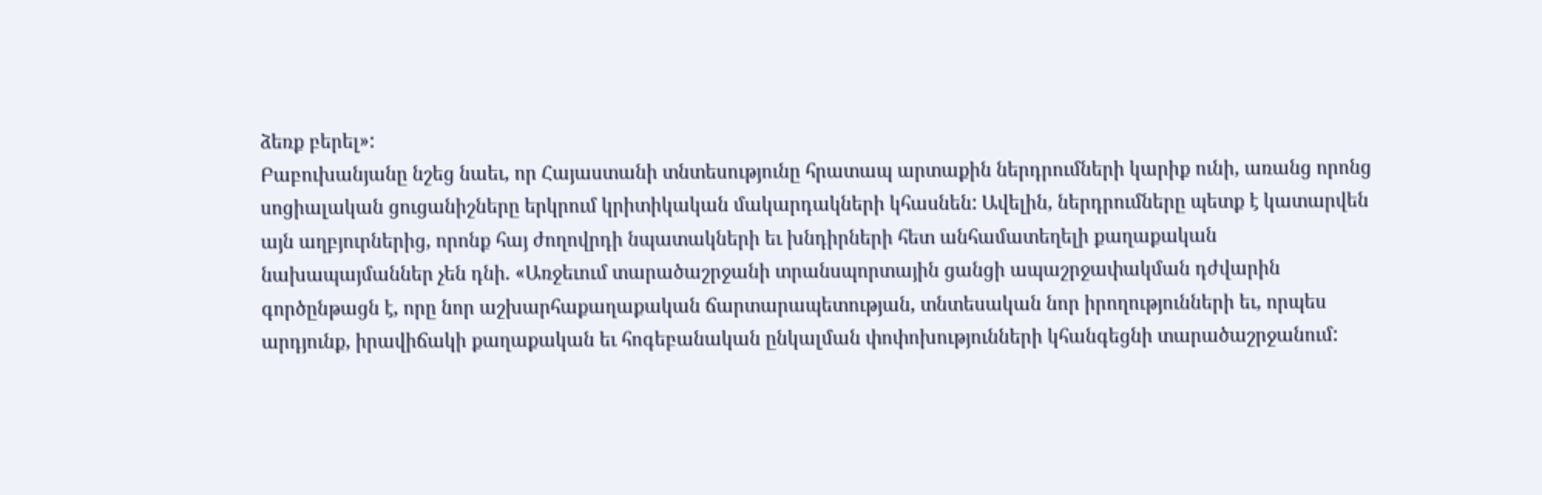ձեռք բերել»:
Բաբուխանյանը նշեց նաեւ, որ Հայաստանի տնտեսությունը հրատապ արտաքին ներդրումների կարիք ունի, առանց որոնց սոցիալական ցուցանիշները երկրում կրիտիկական մակարդակների կհասնեն: Ավելին, ներդրումները պետք է կատարվեն այն աղբյուրներից, որոնք հայ ժողովրդի նպատակների եւ խնդիրների հետ անհամատեղելի քաղաքական նախապայմաններ չեն դնի. «Առջեւում տարածաշրջանի տրանսպորտային ցանցի ապաշրջափակման դժվարին գործընթացն է, որը նոր աշխարհաքաղաքական ճարտարապետության, տնտեսական նոր իրողությունների եւ, որպես արդյունք, իրավիճակի քաղաքական եւ հոգեբանական ընկալման փոփոխությունների կհանգեցնի տարածաշրջանում: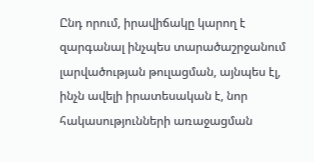Ընդ որում, իրավիճակը կարող է զարգանալ ինչպես տարածաշրջանում լարվածության թուլացման, այնպես էլ, ինչն ավելի իրատեսական է, նոր հակասությունների առաջացման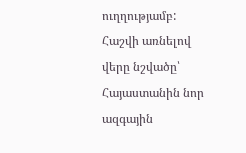ուղղությամբ: Հաշվի առնելով վերը նշվածը՝ Հայաստանին նոր ազգային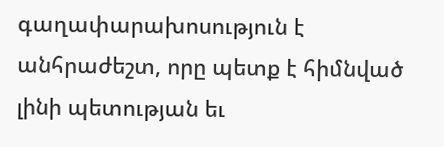գաղափարախոսություն է անհրաժեշտ, որը պետք է հիմնված լինի պետության եւ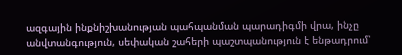ազգային ինքնիշխանության պահպանման պարադիգմի վրա, ինչը անվտանգություն, սեփական շահերի պաշտպանություն է ենթադրում՝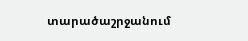տարածաշրջանում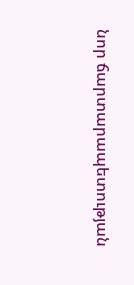նոր ճարտարապետության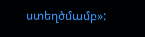ստեղծմամբ»: